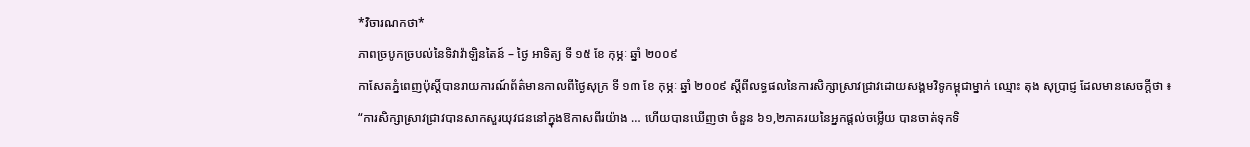*វិចារណកថា*
ភាពច្របូកច្របល់នៃទិវាវ៉ាឡិនតៃន៍ – ថ្ងៃ អាទិត្យ ទី ១៥ ខែ កុម្ភៈ ឆ្នាំ ២០០៩
កាសែតភ្នំពេញប៉ុស្តិ៍បានរាយការណ៍ព័ត៌មានកាលពីថ្ងៃសុក្រ ទី ១៣ ខែ កុម្ភៈ ឆ្នាំ ២០០៩ ស្ដីពីលទ្ធផលនៃការសិក្សាស្រាវជ្រាវដោយសង្គមវិទូកម្ពុជាម្នាក់ ឈ្មោះ តុង សុប្រាជ្ញ ដែលមានសេចក្ដីថា ៖
“ការសិក្សាស្រាវជ្រាវបានសាកសួរយុវជននៅក្នុងឱកាសពីរយ៉ាង … ហើយបានឃើញថា ចំនួន ៦១,២ភាគរយនៃអ្នកផ្ដល់ចម្លើយ បានចាត់ទុកទិ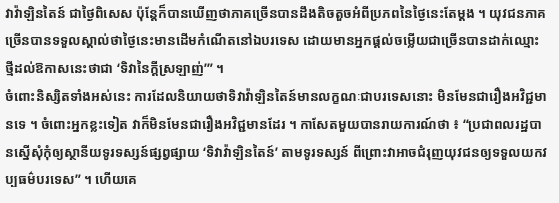វាវ៉ាឡិនតៃន៍ ជាថ្ងៃពិសេស ប៉ុន្តែក៏បានឃើញថាភាគច្រើនបានដឹងតិចតួចអំពីប្រភពនៃថ្ងៃនេះតែម្ដង ។ យុវជនភាគច្រើនបានទទួលស្គាល់ថាថ្ងៃនេះមានដើមកំណើតនៅឯបរទេស ដោយមានអ្នកផ្ដល់ចម្លើយជាច្រើនបានដាក់ឈ្មោះថ្មីដល់ឱកាសនេះថាជា ‘ទិវានៃក្ដីស្រឡាញ់’” ។
ចំពោះនិស្សិតទាំងអស់នេះ ការដែលនិយាយថាទិវាវ៉ាឡិនតៃន៍មានលក្ខណៈជាបរទេសនោះ មិនមែនជារឿងអវិជ្ជមានទេ ។ ចំពោះអ្នកខ្លះទៀត វាក៏មិនមែនជារឿងអវិជ្ជមានដែរ ។ កាសែតមួយបានរាយការណ៍ថា ៖ “ប្រជាពលរដ្ឋបានស្នើសុំកុំឲ្យស្ថានីយទូរទស្សន៍ផ្សព្វផ្សាយ ‘ទិវាវ៉ាឡិនតៃន៍’ តាមទូរទស្សន៍ ពីព្រោះវាអាចជំរុញយុវជនឲ្យទទួលយកវប្បធម៌បរទេស” ។ ហើយគេ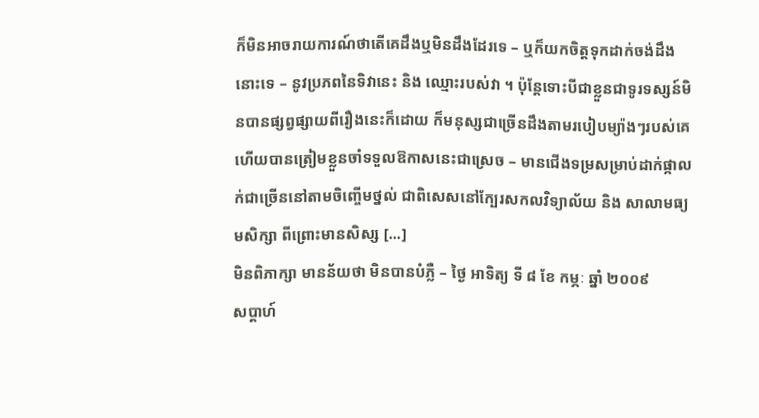ក៏មិនអាចរាយការណ៍ថាតើគេដឹងឬមិនដឹងដែរទេ – ឬក៏យកចិត្តទុកដាក់ចង់ដឹងនោះទេ – នូវប្រភពនៃទិវានេះ និង ឈ្មោះរបស់វា ។ ប៉ុន្តែទោះបីជាខ្លួនជាទូរទស្សន៍មិនបានផ្សព្វផ្សាយពីរឿងនេះក៏ដោយ ក៏មនុស្សជាច្រើនដឹងតាមរបៀបម្យ៉ាងៗរបស់គេ ហើយបានត្រៀមខ្លួនចាំទទួលឱកាសនេះជាស្រេច – មានជើងទម្រសម្រាប់ដាក់ផ្កាលក់ជាច្រើននៅតាមចិញ្ចើមថ្នល់ ជាពិសេសនៅក្បែរសកលវិទ្យាល័យ និង សាលាមធ្យមសិក្សា ពីព្រោះមានសិស្ស [...]
មិនពិភាក្សា មានន័យថា មិនបានបំភ្លឺ – ថ្ងៃ អាទិត្យ ទី ៨ ខែ កម្ភៈ ឆ្នាំ ២០០៩
សប្ដាហ៍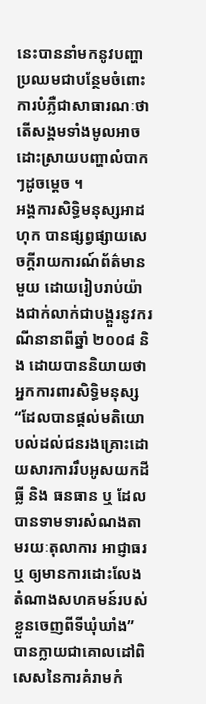នេះបាននាំមកនូវបញ្ហាប្រឈមជាបន្ថែមចំពោះការបំភ្លឺជាសាធារណៈថាតើសង្គមទាំងមូលអាចដោះស្រាយបញ្ហាលំបាកៗដូចម្ដេច ។
អង្គការសិទ្ធិមនុស្សអាដហុក បានផ្សព្វផ្សាយសេចក្ដីរាយការណ៍ព័ត៌មានមួយ ដោយរៀបរាប់យ៉ាងជាក់លាក់ជាបង្គួរនូវករណីនានាពីឆ្នាំ ២០០៨ និង ដោយបាននិយាយថា អ្នកការពារសិទ្ធិមនុស្ស “ដែលបានផ្ដល់មតិយោបល់ដល់ជនរងគ្រោះដោយសារការរឹបអូសយកដីធ្លី និង ធនធាន ឬ ដែលបានទាមទារសំណងតាមរយៈតុលាការ អាជ្ញាធរ ឬ ឲ្យមានការដោះលែងតំណាងសហគមន៍របស់ខ្លួនចេញពីទីឃុំឃាំង” បានក្លាយជាគោលដៅពិសេសនៃការគំរាមកំ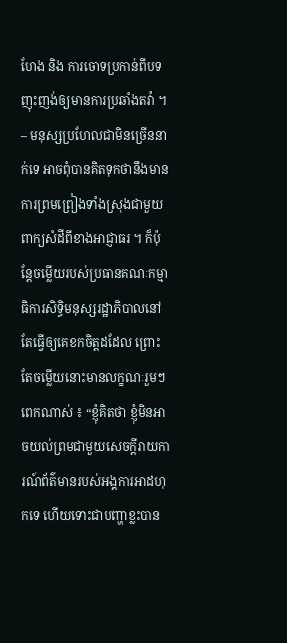ហែង និង ការចោទប្រកាន់ពីបទញុះញង់ឲ្យមានការប្រឆាំងតវ៉ា ។ – មនុស្សប្រហែលជាមិនច្រើននាក់ទេ អាចពុំបានគិតទុកថានឹងមានការព្រមព្រៀងទាំងស្រុងជាមួយពាក្យសំដីពីខាងអាជ្ញាធរ ។ ក៏ប៉ុន្តែចម្លើយរបស់ប្រធានគណៈកម្មាធិការសិទ្ធិមនុស្សរដ្ឋាភិបាលនៅតែធ្វើឲ្យគេខកចិត្តដដែល ព្រោះតែចម្លើយនោះមានលក្ខណៈរួមៗពេកណាស់ ៖ “ខ្ញុំគិតថា ខ្ញុំមិនអាចយល់ព្រមជាមួយសេចក្ដីរាយការណ៍ព័ត៌មានរបស់អង្គការអាដហុកទេ ហើយទោះជាបញ្ហាខ្លះបាន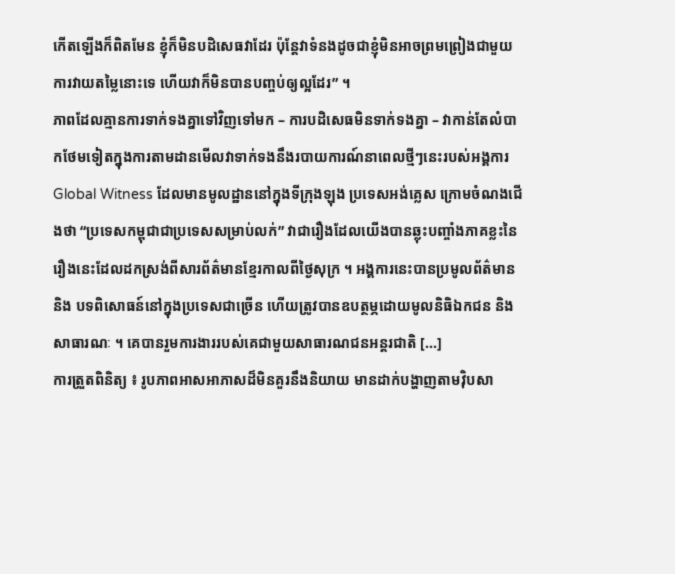កើតឡើងក៏ពិតមែន ខ្ញុំក៏មិនបដិសេធវាដែរ ប៉ុន្តែវាទំនងដូចជាខ្ញុំមិនអាចព្រមព្រៀងជាមួយការវាយតម្លៃនោះទេ ហើយវាក៏មិនបានបញ្ចប់ឲ្យល្អដែរ” ។
ភាពដែលគ្មានការទាក់ទងគ្នាទៅវិញទៅមក – ការបដិសេធមិនទាក់ទងគ្នា – វាកាន់តែលំបាកថែមទៀតក្នុងការតាមដានមើលវាទាក់ទងនឹងរបាយការណ៍នាពេលថ្មីៗនេះរបស់អង្គការ Global Witness ដែលមានមូលដ្ឋាននៅក្នុងទីក្រុងឡុង ប្រទេសអង់គ្លេស ក្រោមចំណងជើងថា “ប្រទេសកម្ពុជាជាប្រទេសសម្រាប់លក់” វាជារឿងដែលយើងបានឆ្លុះបញ្ចាំងភាគខ្លះនៃរឿងនេះដែលដកស្រង់ពីសារព័ត៌មានខ្មែរកាលពីថ្ងៃសុក្រ ។ អង្គការនេះបានប្រមូលព័ត៌មាន និង បទពិសោធន៍នៅក្នុងប្រទេសជាច្រើន ហើយត្រូវបានឧបត្ថម្ភដោយមូលនិធិឯកជន និង សាធារណៈ ។ គេបានរួមការងាររបស់គេជាមួយសាធារណជនអន្តរជាតិ [...]
ការត្រួតពិនិត្យ ៖ រូបភាពអាសអាភាសដ៏មិនគួរនឹងនិយាយ មានដាក់បង្ហាញតាមវ៉ិបសា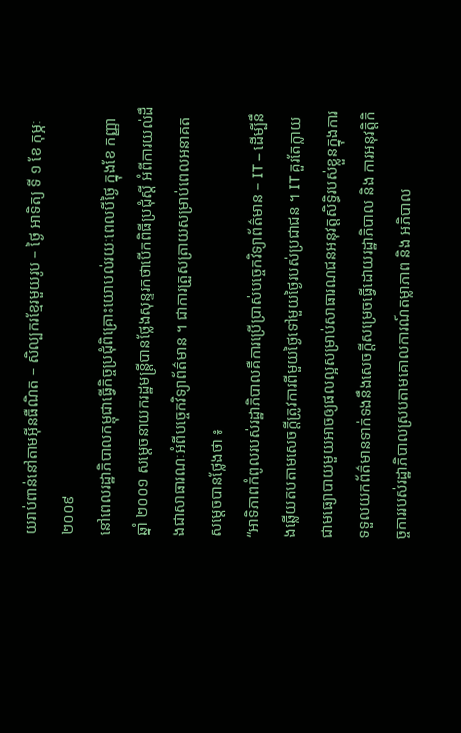យរាប់ពាន់នៅតាមអ៊ីនធឺណិត – សិល្បករខ្មែរមួយរូប – ថ្ងៃ អាទិត្យ ទី ១ ខែ កុម្ភៈ ២០០៩
នៅពេលរដ្ឋាភិបាលកម្ពុជាធ្វើកិច្ចប្រជុំពិគ្រោះយោបល់រយៈពេលបីថ្ងៃ ក្នុងខែ កញ្ញា ឆ្នាំ ២០០១ សម្ដេចនាយករដ្ឋមន្ត្រីបានថ្លែងសុន្ទរកថាបើកពិធីប្រជុំស្ដី អំពីការយល់ដឹងជាសាធារណៈអំពីបច្ចេកវិទ្យាព័ត៌មាន ។ ជាការត្រួសត្រាយសម្រាប់ពេលអនាគត សម្ដេចបានថ្លែងថា ៖
“អាទិភាពកំពូលរបស់រដ្ឋាភិបាលគឺការប្រើប្រាស់បច្ចេកវិទ្យាព័ត៌មាន – IT – ដើម្បីនឹងឆ្លើយតបតាមសេចក្ដីត្រូវការពីមួយថ្ងៃទៅមួយថ្ងៃរបស់ប្រជាជន ។ IT គួរតែក្លាយជាមធ្យោបាយមួយអាចឲ្យផលល្អសម្រាប់សាធារណជនអនុវត្តសិទ្ធិរបស់ខ្លួនក្នុងការទទួលយកព័ត៌មានទាក់ទងនឹងសេចក្ដីសម្រេចធ្វើដោយរដ្ឋាភិបាល និង ការអនុវត្តិកិច្ចការរបស់រដ្ឋាភិបាលស្របតាមគោលការណ៍តម្លាភាព និង អភិបាល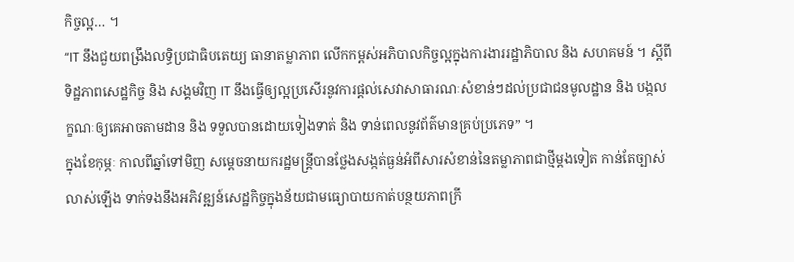កិច្ចល្អ… ។
“IT នឹងជួយពង្រឹងលទ្ធិប្រជាធិបតេយ្យ ធានាតម្លាភាព លើកកម្ពស់អភិបាលកិច្ចល្អក្នុងការងាររដ្ឋាភិបាល និង សហគមន៍ ។ ស្ដីពីទិដ្ឋភាពសេដ្ឋកិច្ច និង សង្គមវិញ IT នឹងធ្វើឲ្យល្អប្រសើរនូវការផ្ដល់សេវាសាធារណៈសំខាន់ៗដល់ប្រជាជនមូលដ្ឋាន និង បង្កលក្ខណៈឲ្យគេអាចតាមដាន និង ទទួលបានដោយទៀងទាត់ និង ទាន់ពេលនូវព័ត៌មានគ្រប់ប្រភេទ” ។
ក្នុងខែកុម្ភៈ កាលពីឆ្នាំទៅមិញ សម្ដេចនាយករដ្ឋមន្ត្រីបានថ្លែងសង្កត់ធ្ងន់អំពីសារសំខាន់នៃតម្លាភាពជាថ្មីម្ដងទៀត កាន់តែច្បាស់លាស់ឡើង ទាក់ទងនឹងអភិវឌ្ឍន៍សេដ្ឋកិច្ចក្នុងន័យជាមធ្យោបាយកាត់បន្ថយភាពក្រី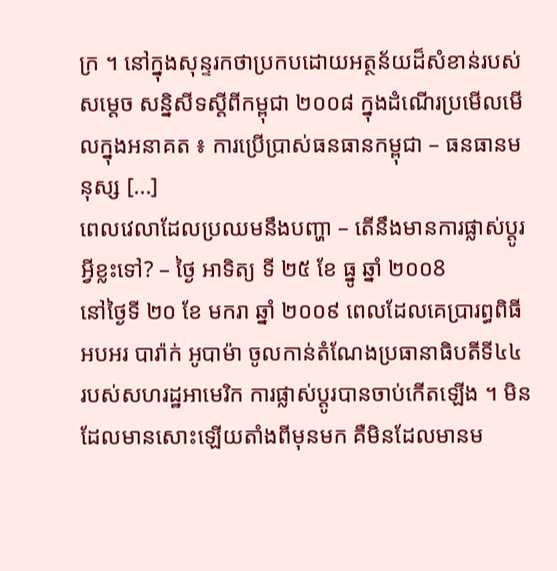ក្រ ។ នៅក្នុងសុន្ទរកថាប្រកបដោយអត្ថន័យដ៏សំខាន់របស់សម្ដេច សន្និសីទស្ដីពីកម្ពុជា ២០០៨ ក្នុងដំណើរប្រមើលមើលក្នុងអនាគត ៖ ការប្រើប្រាស់ធនធានកម្ពុជា – ធនធានមនុស្ស [...]
ពេលវេលាដែលប្រឈមនឹងបញ្ហា – តើនឹងមានការផ្លាស់ប្ដូរអ្វីខ្លះទៅ? – ថ្ងៃ អាទិត្យ ទី ២៥ ខែ ធ្នូ ឆ្នាំ ២០០8
នៅថ្ងៃទី ២០ ខែ មករា ឆ្នាំ ២០០៩ ពេលដែលគេប្រារព្ធពិធីអបអរ បារ៉ាក់ អូបាម៉ា ចូលកាន់តំណែងប្រធានាធិបតីទី៤៤ របស់សហរដ្ឋអាមេរិក ការផ្លាស់ប្ដូរបានចាប់កើតឡើង ។ មិនដែលមានសោះឡើយតាំងពីមុនមក គឺមិនដែលមានម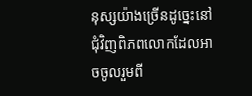នុស្សយ៉ាងច្រើនដូច្នេះនៅជុំវិញពិភពលោកដែលអាចចូលរួមពី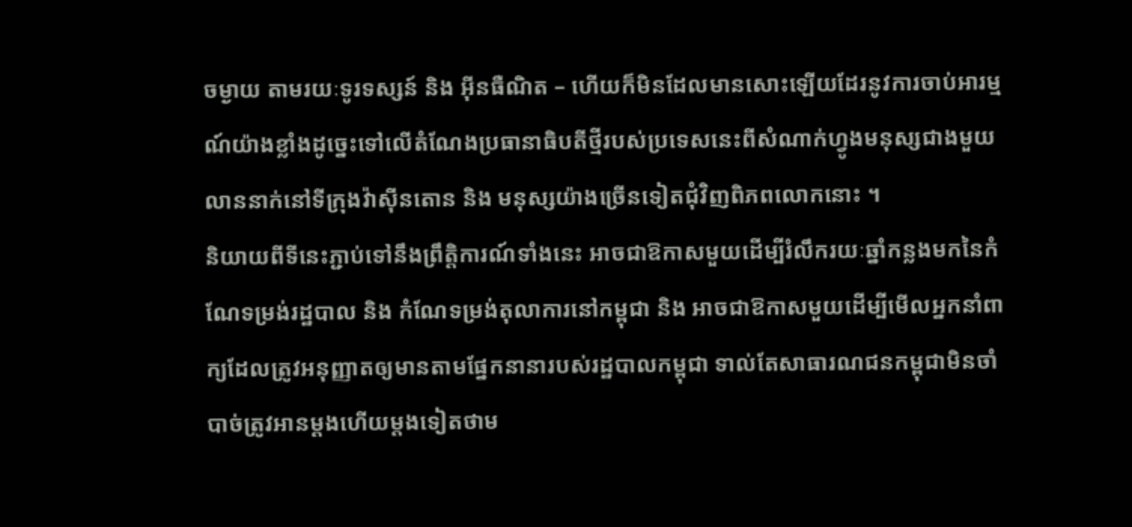ចម្ងាយ តាមរយៈទូរទស្សន៍ និង អ៊ីនធឺណិត – ហើយក៏មិនដែលមានសោះឡើយដែរនូវការចាប់អារម្មណ៍យ៉ាងខ្លាំងដូច្នេះទៅលើតំណែងប្រធានាធិបតីថ្មីរបស់ប្រទេសនេះពីសំណាក់ហ្វូងមនុស្សជាងមួយលាននាក់នៅទីក្រុងវ៉ាស៊ីនតោន និង មនុស្សយ៉ាងច្រើនទៀតជុំវិញពិភពលោកនោះ ។
និយាយពីទីនេះភ្ជាប់ទៅនឹងព្រឹត្តិការណ៍ទាំងនេះ អាចជាឱកាសមួយដើម្បីរំលឹករយៈឆ្នាំកន្លងមកនៃកំណែទម្រង់រដ្ឋបាល និង កំណែទម្រង់តុលាការនៅកម្ពុជា និង អាចជាឱកាសមួយដើម្បីមើលអ្នកនាំពាក្យដែលត្រូវអនុញ្ញាតឲ្យមានតាមផ្នែកនានារបស់រដ្ឋបាលកម្ពុជា ទាល់តែសាធារណជនកម្ពុជាមិនចាំបាច់ត្រូវអានម្ដងហើយម្ដងទៀតថាម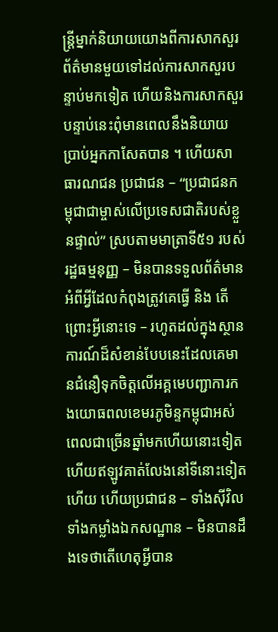ន្ត្រីម្នាក់និយាយយោងពីការសាកសួរព័ត៌មានមួយទៅដល់ការសាកសួរបន្ទាប់មកទៀត ហើយនិងការសាកសួរបន្ទាប់នេះពុំមានពេលនឹងនិយាយប្រាប់អ្នកកាសែតបាន ។ ហើយសាធារណជន ប្រជាជន – “ប្រជាជនកម្ពុជាជាម្ចាស់លើប្រទេសជាតិរបស់ខ្លួនផ្ទាល់” ស្របតាមមាត្រាទី៥១ របស់រដ្ឋធម្មនុញ្ញ – មិនបានទទួលព័ត៌មានអំពីអ្វីដែលកំពុងត្រូវគេធ្វើ និង តើព្រោះអ្វីនោះទេ – រហូតដល់ក្នុងស្ថានការណ៍ដ៏សំខាន់បែបនេះដែលគេមានជំនឿទុកចិត្តលើអគ្គមេបញ្ជាការកងយោធពលខេមរភូមិន្ទកម្ពុជាអស់ពេលជាច្រើនឆ្នាំមកហើយនោះទៀត ហើយឥឡូវគាត់លែងនៅទីនោះទៀតហើយ ហើយប្រជាជន – ទាំងស៊ីវិល ទាំងកម្លាំងឯកសណ្ឋាន – មិនបានដឹងទេថាតើហេតុអ្វីបាន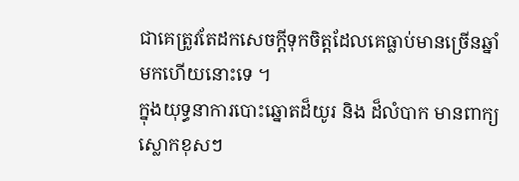ជាគេត្រូវតែដកសេចក្ដីទុកចិត្តដែលគេធ្លាប់មានច្រើនឆ្នាំមកហើយនោះទេ ។
ក្នុងយុទ្ធនាការបោះឆ្នោតដ៏យូរ និង ដ៏លំបាក មានពាក្យស្លោកខុសៗ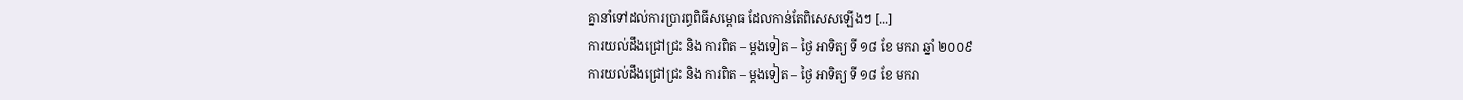គ្នានាំទៅដល់ការប្រារព្ធពិធីសម្ពោធ ដែលកាន់តែពិសេសឡើងៗ [...]
ការយល់ដឹងជ្រៅជ្រះ និង ការពិត – ម្ដងទៀត – ថ្ងៃ អាទិត្យ ទី ១៨ ខែ មករា ឆ្នាំ ២០០៩
ការយល់ដឹងជ្រៅជ្រះ និង ការពិត – ម្ដងទៀត – ថ្ងៃ អាទិត្យ ទី ១៨ ខែ មករា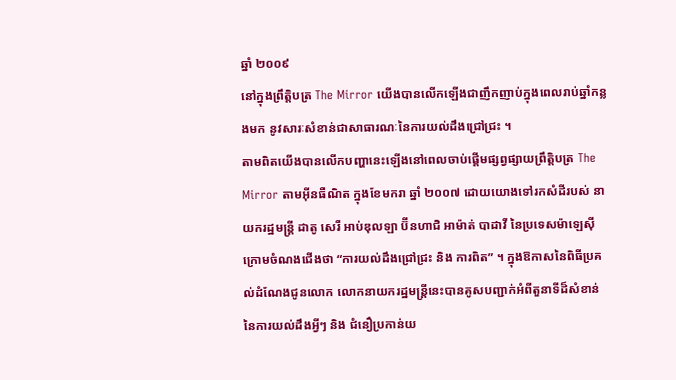ឆ្នាំ ២០០៩
នៅក្នុងព្រឹត្តិបត្រ The Mirror យើងបានលើកឡើងជាញឹកញាប់ក្នុងពេលរាប់ឆ្នាំកន្លងមក នូវសារៈសំខាន់ជាសាធារណៈនៃការយល់ដឹងជ្រៅជ្រះ ។
តាមពិតយើងបានលើកបញ្ហានេះឡើងនៅពេលចាប់ផ្ដើមផ្សព្វផ្សាយព្រឹត្តិបត្រ The Mirror តាមអ៊ីនធឺណិត ក្នុងខែមករា ឆ្នាំ ២០០៧ ដោយយោងទៅរកសំដីរបស់ នាយករដ្ឋមន្ត្រី ដាតូ សេរី អាប់ឌុលឡា ប៊ីនហាជិ អាម៉ាត់ បាដាវី នៃប្រទេសម៉ាឡេស៊ី ក្រោមចំណងជើងថា “ការយល់ដឹងជ្រៅជ្រះ និង ការពិត” ។ ក្នុងឱកាសនៃពិធីប្រគល់ដំណែងជូនលោក លោកនាយករដ្ឋមន្ត្រីនេះបានគូសបញ្ជាក់អំពីតួនាទីដ៏សំខាន់នៃការយល់ដឹងអ្វីៗ និង ជំនឿប្រកាន់យ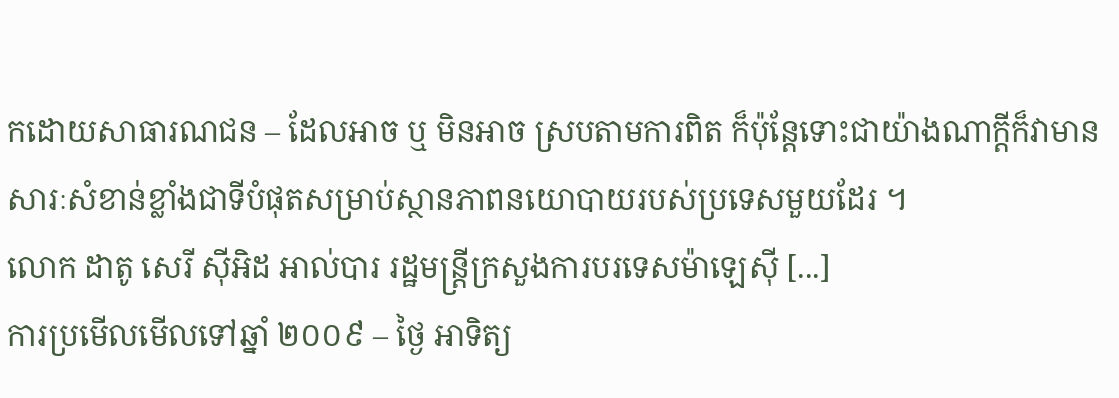កដោយសាធារណជន – ដែលអាច ឬ មិនអាច ស្របតាមការពិត ក៏ប៉ុន្តែទោះជាយ៉ាងណាក្ដីក៏វាមានសារៈសំខាន់ខ្លាំងជាទីបំផុតសម្រាប់ស្ថានភាពនយោបាយរបស់ប្រទេសមួយដែរ ។
លោក ដាតូ សេរី ស៊ីអិដ អាល់បារ រដ្ឋមន្ត្រីក្រសួងការបរទេសម៉ាឡេស៊ី [...]
ការប្រមើលមើលទៅឆ្នាំ ២០០៩ – ថ្ងៃ អាទិត្យ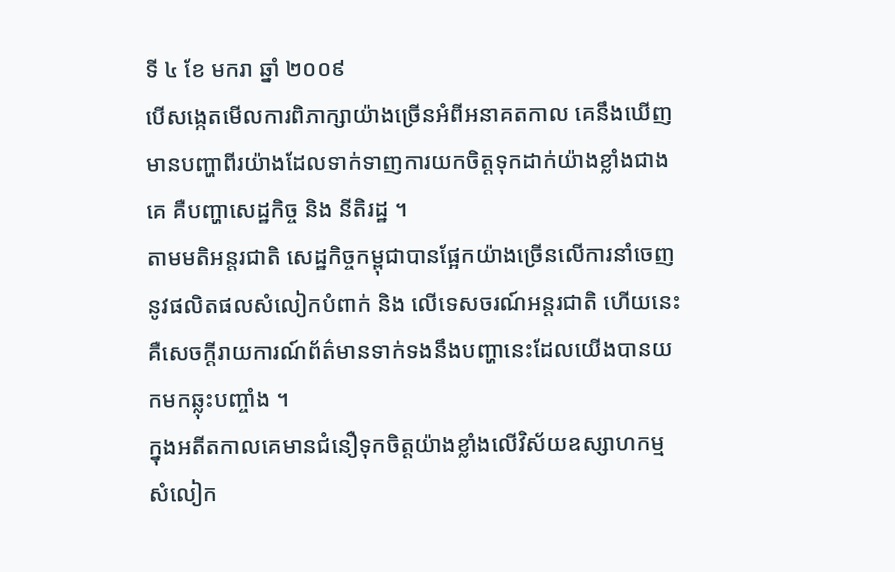ទី ៤ ខែ មករា ឆ្នាំ ២០០៩
បើសង្កេតមើលការពិភាក្សាយ៉ាងច្រើនអំពីអនាគតកាល គេនឹងឃើញមានបញ្ហាពីរយ៉ាងដែលទាក់ទាញការយកចិត្តទុកដាក់យ៉ាងខ្លាំងជាងគេ គឺបញ្ហាសេដ្ឋកិច្ច និង នីតិរដ្ឋ ។
តាមមតិអន្តរជាតិ សេដ្ឋកិច្ចកម្ពុជាបានផ្អែកយ៉ាងច្រើនលើការនាំចេញនូវផលិតផលសំលៀកបំពាក់ និង លើទេសចរណ៍អន្តរជាតិ ហើយនេះគឺសេចក្ដីរាយការណ៍ព័ត៌មានទាក់ទងនឹងបញ្ហានេះដែលយើងបានយកមកឆ្លុះបញ្ចាំង ។
ក្នុងអតីតកាលគេមានជំនឿទុកចិត្តយ៉ាងខ្លាំងលើវិស័យឧស្សាហកម្មសំលៀក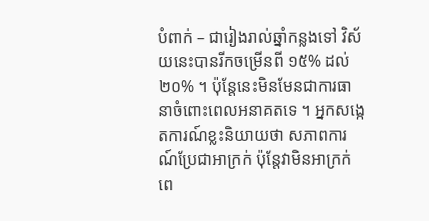បំពាក់ – ជារៀងរាល់ឆ្នាំកន្លងទៅ វិស័យនេះបានរីកចម្រើនពី ១៥% ដល់ ២០% ។ ប៉ុន្តែនេះមិនមែនជាការធានាចំពោះពេលអនាគតទេ ។ អ្នកសង្កេតការណ៍ខ្លះនិយាយថា សភាពការណ៍ប្រែជាអាក្រក់ ប៉ុន្តែវាមិនអាក្រក់ពេ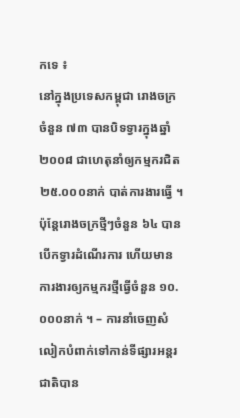កទេ ៖
នៅក្នុងប្រទេសកម្ពុជា រោងចក្រចំនួន ៧៣ បានបិទទ្វារក្នុងឆ្នាំ ២០០៨ ជាហេតុនាំឲ្យកម្មករជិត ២៥.០០០នាក់ បាត់ការងារធ្វើ ។ ប៉ុន្តែរោងចក្រថ្មីៗចំនួន ៦៤ បានបើកទ្វារដំណើរការ ហើយមានការងារឲ្យកម្មករថ្មីធ្វើចំនួន ១០.០០០នាក់ ។ – ការនាំចេញសំលៀកបំពាក់ទៅកាន់ទីផ្សារអន្តរជាតិបាន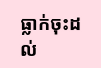ធ្លាក់ចុះដល់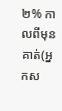២% កាលពីមុន គាត់(អ្នកស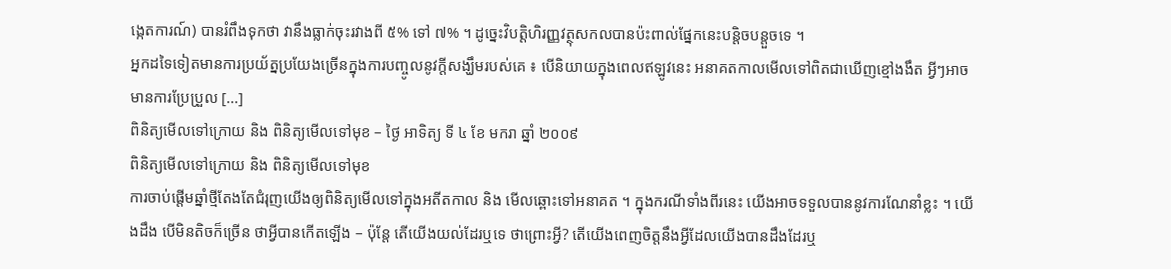ង្កេតការណ៍) បានរំពឹងទុកថា វានឹងធ្លាក់ចុះរវាងពី ៥% ទៅ ៧% ។ ដូច្នេះវិបត្តិហិរញ្ញវត្ថុសកលបានប៉ះពាល់ផ្នែកនេះបន្តិចបន្តួចទេ ។
អ្នកដទៃទៀតមានការប្រយ័ត្នប្រយែងច្រើនក្នុងការបញ្ចូលនូវក្ដីសង្ឃឹមរបស់គេ ៖ បើនិយាយក្នុងពេលឥឡូវនេះ អនាគតកាលមើលទៅពិតជាឃើញខ្មៅងងឹត អ្វីៗអាចមានការប្រែប្រួល [...]
ពិនិត្យមើលទៅក្រោយ និង ពិនិត្យមើលទៅមុខ – ថ្ងៃ អាទិត្យ ទី ៤ ខែ មករា ឆ្នាំ ២០០៩
ពិនិត្យមើលទៅក្រោយ និង ពិនិត្យមើលទៅមុខ
ការចាប់ផ្ដើមឆ្នាំថ្មីតែងតែជំរុញយើងឲ្យពិនិត្យមើលទៅក្នុងអតីតកាល និង មើលឆ្ពោះទៅអនាគត ។ ក្នុងករណីទាំងពីរនេះ យើងអាចទទួលបាននូវការណែនាំខ្លះ ។ យើងដឹង បើមិនតិចក៏ច្រើន ថាអ្វីបានកើតឡើង – ប៉ុន្តែ តើយើងយល់ដែរឬទេ ថាព្រោះអ្វី? តើយើងពេញចិត្តនឹងអ្វីដែលយើងបានដឹងដែរឬ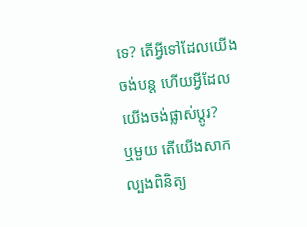ទេ? តើអ្វីទៅដែលយើងចង់បន្ត ហើយអ្វីដែលយើងចង់ផ្លាស់ប្ដូរ?
ឬមួយ តើយើងសាកល្បងពិនិត្យ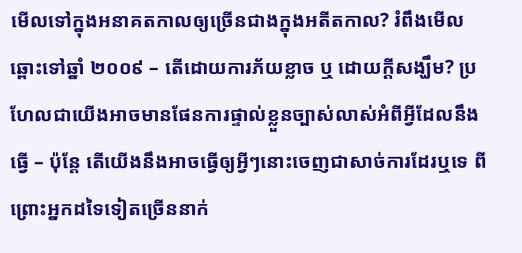មើលទៅក្នុងអនាគតកាលឲ្យច្រើនជាងក្នុងអតីតកាល? រំពឹងមើលឆ្ពោះទៅឆ្នាំ ២០០៩ – តើដោយការភ័យខ្លាច ឬ ដោយក្ដីសង្ឃឹម? ប្រហែលជាយើងអាចមានផែនការផ្ទាល់ខ្លួនច្បាស់លាស់អំពីអ្វីដែលនឹងធ្វើ – ប៉ុន្តែ តើយើងនឹងអាចធ្វើឲ្យអ្វីៗនោះចេញជាសាច់ការដែរឬទេ ពីព្រោះអ្នកដទៃទៀតច្រើននាក់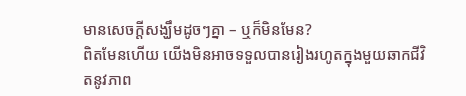មានសេចក្ដីសង្ឃឹមដូចៗគ្នា – ឬក៏មិនមែន?
ពិតមែនហើយ យើងមិនអាចទទួលបានរៀងរហូតក្នុងមួយឆាកជីវិតនូវភាព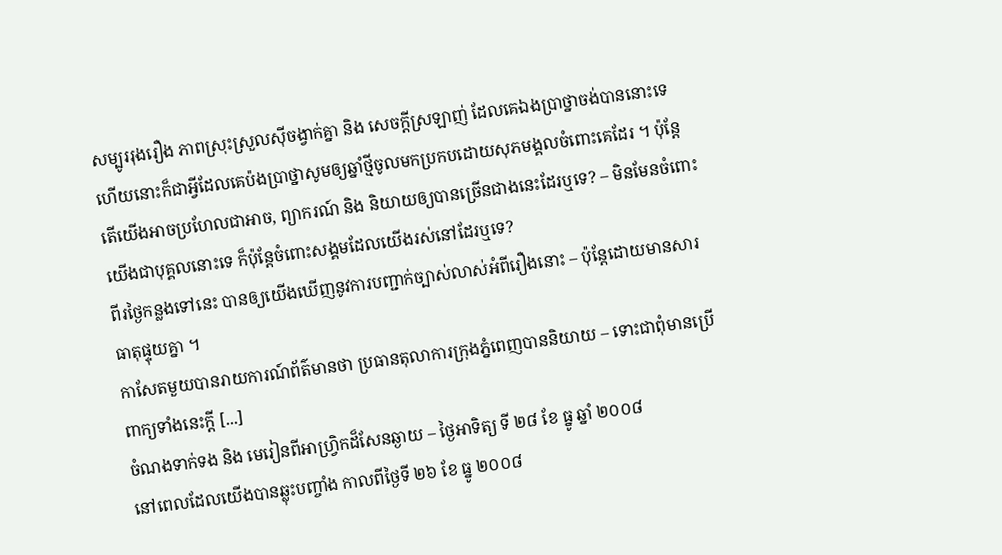សម្បូររុងរឿង ភាពស្រុះស្រួលស៊ីចង្វាក់គ្នា និង សេចក្ដីស្រឡាញ់ ដែលគេឯងប្រាថ្នាចង់បាននោះទេ ហើយនោះក៏ជាអ្វីដែលគេប៉ងប្រាថ្នាសូមឲ្យឆ្នាំថ្មីចូលមកប្រកបដោយសុភមង្គលចំពោះគេដែរ ។ ប៉ុន្តែ តើយើងអាចប្រហែលជាអាច, ព្យាករណ៍ និង និយាយឲ្យបានច្រើនជាងនេះដែរឬទេ? – មិនមែនចំពោះយើងជាបុគ្គលនោះទេ ក៏ប៉ុន្តែចំពោះសង្គមដែលយើងរស់នៅដែរឬទេ?
ពីរថ្ងៃកន្លងទៅនេះ បានឲ្យយើងឃើញនូវការបញ្ជាក់ច្បាស់លាស់អំពីរឿងនោះ – ប៉ុន្តែដោយមានសារធាតុផ្ទុយគ្នា ។
កាសែតមួយបានរាយការណ៍ព័ត៌មានថា ប្រធានតុលាការក្រុងភ្នំពេញបាននិយាយ – ទោះជាពុំមានប្រើពាក្យទាំងនេះក្ដី [...]
ចំណងទាក់ទង និង មេរៀនពីអាហ្វ្រិកដ៏សែនឆ្ងាយ – ថ្ងៃអាទិត្យ ទី ២៨ ខែ ធ្នូ ឆ្នាំ ២០០៨
នៅពេលដែលយើងបានឆ្លុះបញ្ចាំង កាលពីថ្ងៃទី ២៦ ខែ ធ្នូ ២០០៨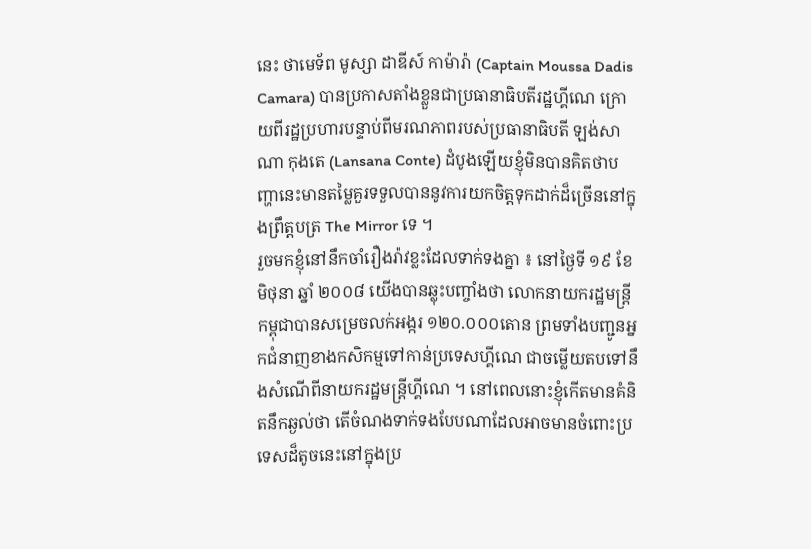នេះ ថាមេទ័ព មូស្សា ដាឌីស៍ កាម៉ារ៉ា (Captain Moussa Dadis Camara) បានប្រកាសតាំងខ្លួនជាប្រធានាធិបតីរដ្ឋហ្គីណេ ក្រោយពីរដ្ឋប្រហារបន្ទាប់ពីមរណភាពរបស់ប្រធានាធិបតី ឡង់សាណា កុងតេ (Lansana Conte) ដំបូងឡើយខ្ញុំមិនបានគិតថាបញ្ហានេះមានតម្លៃគួរទទួលបាននូវការយកចិត្តទុកដាក់ដ៏ច្រើននៅក្នុងព្រឹត្តបត្រ The Mirror ទេ ។
រួចមកខ្ញុំនៅនឹកចាំរឿងរ៉ាវខ្លះដែលទាក់ទងគ្នា ៖ នៅថ្ងៃទី ១៩ ខែ មិថុនា ឆ្នាំ ២០០៨ យើងបានឆ្លុះបញ្ចាំងថា លោកនាយករដ្ឋមន្ត្រីកម្ពុជាបានសម្រេចលក់អង្ករ ១២០.០០០តោន ព្រមទាំងបញ្ជូនអ្នកជំនាញខាងកសិកម្មទៅកាន់ប្រទេសហ្គីណេ ជាចម្លើយតបទៅនឹងសំណើពីនាយករដ្ឋមន្ត្រីហ្គីណេ ។ នៅពេលនោះខ្ញុំកើតមានគំនិតនឹកឆ្ងល់ថា តើចំណងទាក់ទងបែបណាដែលអាចមានចំពោះប្រទេសដ៏តូចនេះនៅក្នុងប្រ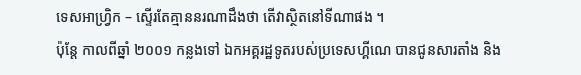ទេសអាហ្វ្រិក – ស្ទើរតែគ្មាននរណាដឹងថា តើវាស្ថិតនៅទីណាផង ។
ប៉ុន្តែ កាលពីឆ្នាំ ២០០១ កន្លងទៅ ឯកអគ្គរដ្ឋទូតរបស់ប្រទេសហ្គីណេ បានជូនសារតាំង និង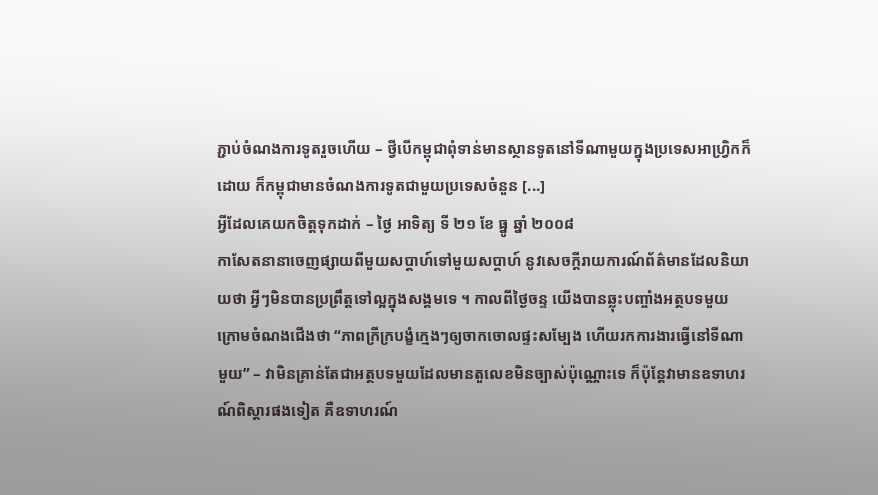ភ្ជាប់ចំណងការទូតរួចហើយ – ថ្វីបើកម្ពុជាពុំទាន់មានស្ថានទូតនៅទីណាមួយក្នុងប្រទេសអាហ្វ្រិកក៏ដោយ ក៏កម្ពុជាមានចំណងការទូតជាមួយប្រទេសចំនួន [...]
អ្វីដែលគេយកចិត្តទុកដាក់ – ថ្ងៃ អាទិត្យ ទី ២១ ខែ ធ្នូ ឆ្នាំ ២០០៨
កាសែតនានាចេញផ្សាយពីមួយសប្ដាហ៍ទៅមួយសប្ដាហ៍ នូវសេចក្ដីរាយការណ៍ព័ត៌មានដែលនិយាយថា អ្វីៗមិនបានប្រព្រឹត្តទៅល្អក្នុងសង្គមទេ ។ កាលពីថ្ងៃចន្ទ យើងបានឆ្លុះបញ្ចាំងអត្ថបទមួយក្រោមចំណងជើងថា “ភាពក្រីក្របង្ខំក្មេងៗឲ្យចាកចោលផ្ទះសម្បែង ហើយរកការងារធ្វើនៅទីណាមួយ” – វាមិនគ្រាន់តែជាអត្ថបទមួយដែលមានតួលេខមិនច្បាស់ប៉ុណ្ណោះទេ ក៏ប៉ុន្តែវាមានឧទាហរណ៍ពិស្ដារផងទៀត គឺឧទាហរណ៍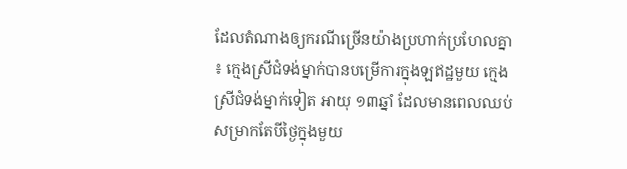ដែលតំណាងឲ្យករណីច្រើនយ៉ាងប្រហាក់ប្រហែលគ្នា ៖ ក្មេងស្រីជំទង់ម្នាក់បានបម្រើការក្នុងឡឥដ្ឋមួយ ក្មេងស្រីជំទង់ម្នាក់ទៀត អាយុ ១៣ឆ្នាំ ដែលមានពេលឈប់សម្រាកតែបីថ្ងៃក្នុងមួយ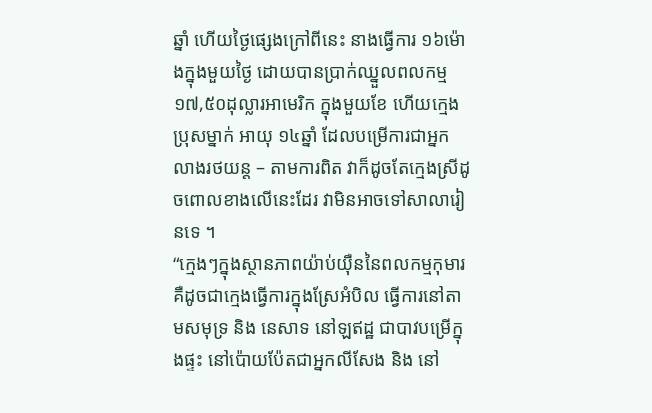ឆ្នាំ ហើយថ្ងៃផ្សេងក្រៅពីនេះ នាងធ្វើការ ១៦ម៉ោងក្នុងមួយថ្ងៃ ដោយបានប្រាក់ឈ្នួលពលកម្ម ១៧,៥០ដុល្លារអាមេរិក ក្នុងមួយខែ ហើយក្មេងប្រុសម្នាក់ អាយុ ១៤ឆ្នាំ ដែលបម្រើការជាអ្នកលាងរថយន្ត – តាមការពិត វាក៏ដូចតែក្មេងស្រីដូចពោលខាងលើនេះដែរ វាមិនអាចទៅសាលារៀនទេ ។
“ក្មេងៗក្នុងស្ថានភាពយ៉ាប់យ៉ឺននៃពលកម្មកុមារ គឺដូចជាក្មេងធ្វើការក្នុងស្រែអំបិល ធ្វើការនៅតាមសមុទ្រ និង នេសាទ នៅឡឥដ្ឋ ជាបាវបម្រើក្នុងផ្ទះ នៅប៉ោយប៉ែតជាអ្នកលីសែង និង នៅ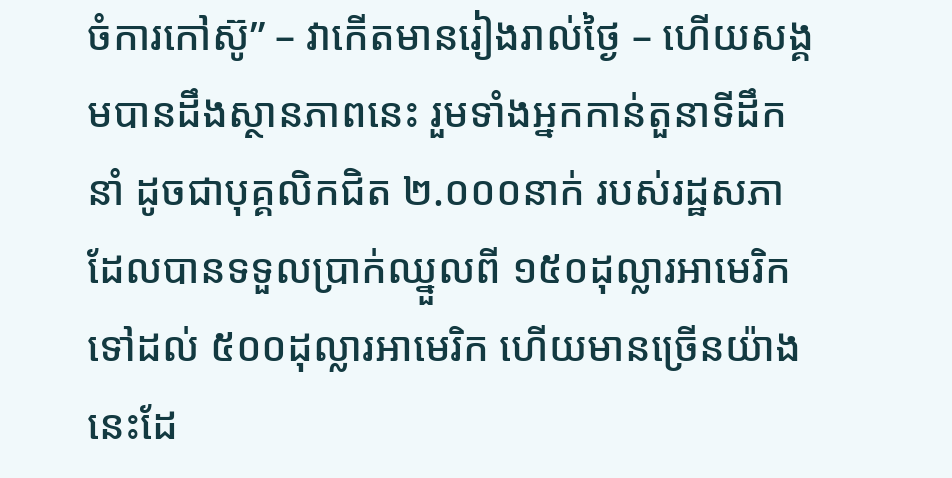ចំការកៅស៊ូ” – វាកើតមានរៀងរាល់ថ្ងៃ – ហើយសង្គមបានដឹងស្ថានភាពនេះ រួមទាំងអ្នកកាន់តួនាទីដឹកនាំ ដូចជាបុគ្គលិកជិត ២.០០០នាក់ របស់រដ្ឋសភា ដែលបានទទួលប្រាក់ឈ្នួលពី ១៥០ដុល្លារអាមេរិក ទៅដល់ ៥០០ដុល្លារអាមេរិក ហើយមានច្រើនយ៉ាងនេះដែ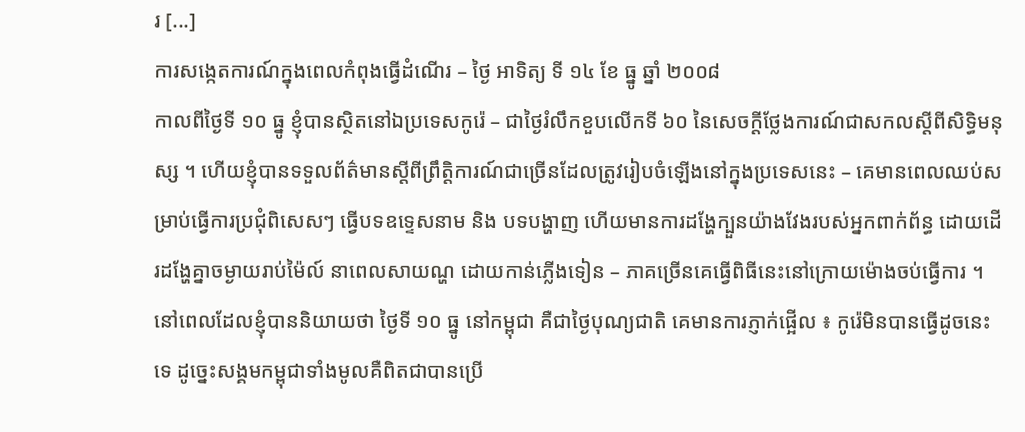រ [...]
ការសង្កេតការណ៍ក្នុងពេលកំពុងធ្វើដំណើរ – ថ្ងៃ អាទិត្យ ទី ១៤ ខែ ធ្នូ ឆ្នាំ ២០០៨
កាលពីថ្ងៃទី ១០ ធ្នូ ខ្ញុំបានស្ថិតនៅឯប្រទេសកូរ៉េ – ជាថ្ងៃរំលឹកខួបលើកទី ៦០ នៃសេចក្ដីថ្លែងការណ៍ជាសកលស្ដីពីសិទ្ធិមនុស្ស ។ ហើយខ្ញុំបានទទួលព័ត៌មានស្ដីពីព្រឹត្តិការណ៍ជាច្រើនដែលត្រូវរៀបចំឡើងនៅក្នុងប្រទេសនេះ – គេមានពេលឈប់សម្រាប់ធ្វើការប្រជុំពិសេសៗ ធ្វើបទឧទ្ទេសនាម និង បទបង្ហាញ ហើយមានការដង្ហែក្បួនយ៉ាងវែងរបស់អ្នកពាក់ព័ន្ធ ដោយដើរដង្ហែគ្នាចម្ងាយរាប់ម៉ៃល៍ នាពេលសាយណ្ហ ដោយកាន់ភ្លើងទៀន – ភាគច្រើនគេធ្វើពិធីនេះនៅក្រោយម៉ោងចប់ធ្វើការ ។ នៅពេលដែលខ្ញុំបាននិយាយថា ថ្ងៃទី ១០ ធ្នូ នៅកម្ពុជា គឺជាថ្ងៃបុណ្យជាតិ គេមានការភ្ញាក់ផ្អើល ៖ កូរ៉េមិនបានធ្វើដូចនេះទេ ដូច្នេះសង្គមកម្ពុជាទាំងមូលគឺពិតជាបានប្រើ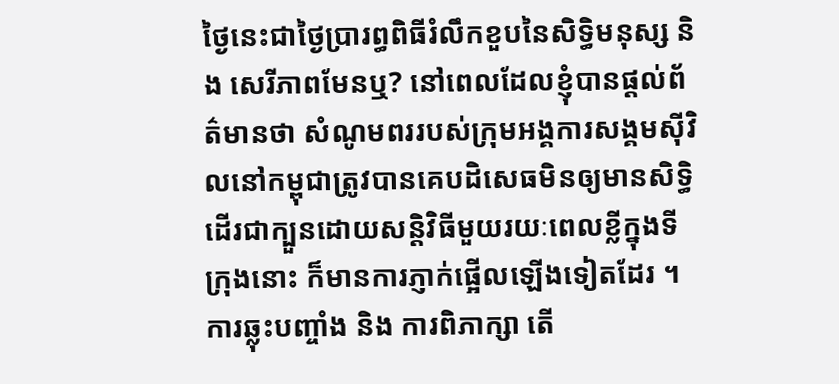ថ្ងៃនេះជាថ្ងៃប្រារព្ធពិធីរំលឹកខួបនៃសិទ្ធិមនុស្ស និង សេរីភាពមែនឬ? នៅពេលដែលខ្ញុំបានផ្ដល់ព័ត៌មានថា សំណូមពររបស់ក្រុមអង្គការសង្គមស៊ីវិលនៅកម្ពុជាត្រូវបានគេបដិសេធមិនឲ្យមានសិទ្ធិដើរជាក្បួនដោយសន្តិវិធីមួយរយៈពេលខ្លីក្នុងទីក្រុងនោះ ក៏មានការភ្ញាក់ផ្អើលឡើងទៀតដែរ ។ ការឆ្លុះបញ្ចាំង និង ការពិភាក្សា តើ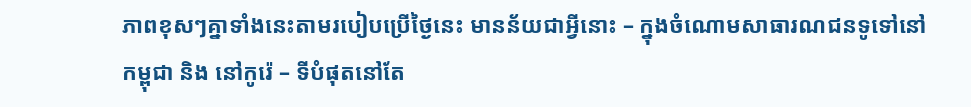ភាពខុសៗគ្នាទាំងនេះតាមរបៀបប្រើថ្ងៃនេះ មានន័យជាអ្វីនោះ – ក្នុងចំណោមសាធារណជនទូទៅនៅកម្ពុជា និង នៅកូរ៉េ – ទីបំផុតនៅតែ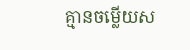គ្មានចម្លើយស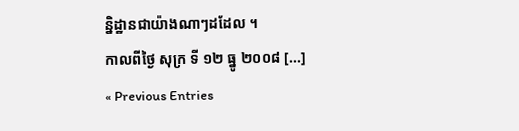ន្និដ្ឋានជាយ៉ាងណាៗដដែល ។
កាលពីថ្ងៃ សុក្រ ទី ១២ ធ្នូ ២០០៨ [...]
« Previous Entries